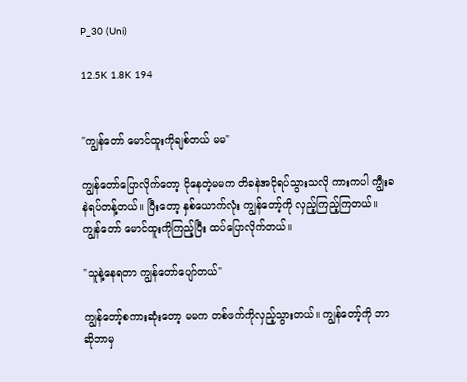P_30 (Uni)

12.5K 1.8K 194


"ကျွန်တော် မောင်ထူးကိုချစ်တယ် မမ"

ကျွန်တော်ပြောလိုက်တော့ ငိုနေတဲ့မမက တိခနဲအငိုရပ်သွားသလို ကားကပါ ကျွီးခနဲရပ်တန့်တယ်။ ပြီးတော့ နှစ်ယောက်လုံး ကျွန်တော့်ကို လှည့်ကြည့်ကြတယ်။ ကျွန်တော် မောင်ထူးကိုကြည့်ပြီး ထပ်ပြောလိုက်တယ်။

"သူနဲ့နေရတာ ကျွန်တော်ပျော်တယ်"

ကျွန်တော့်စကားဆုံးတော့ မမက တစ်ဖက်ကိုလှည့်သွားတယ်။ ကျွန်တော့်ကို ဘာဆိုဘာမှ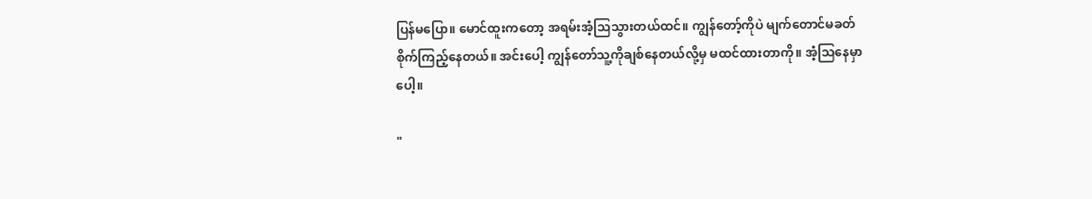ပြန်မပြော။ မောင်ထူးကတော့ အရမ်းအံ့သြသွားတယ်ထင်။ ကျွန်တော့်ကိုပဲ မျက်တောင်မခတ် စိုက်ကြည့်နေတယ်။ အင်းပေါ့ ကျွန်တော်သူ့ကိုချစ်နေတယ်လို့မှ မထင်ထားတာကို။ အံ့သြနေမှာပေါ့။

"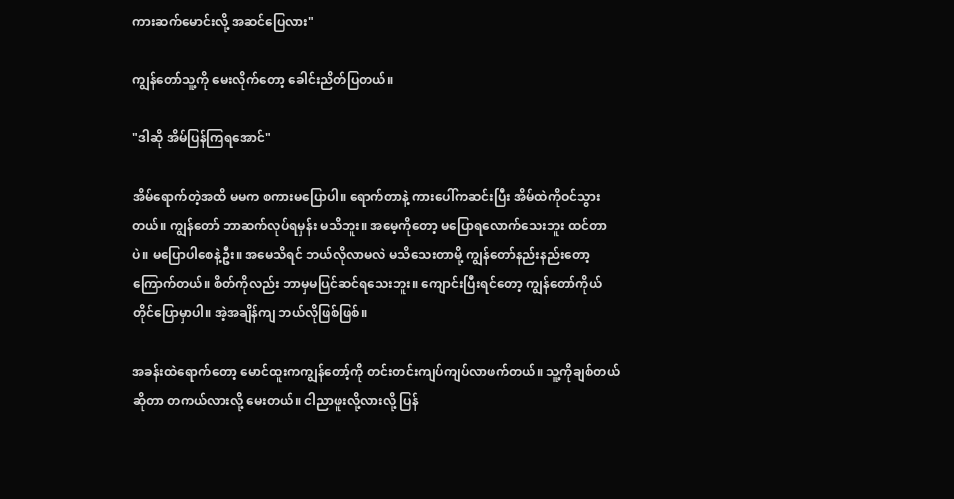ကားဆက်မောင်းလို့ အဆင်ပြေလား"

ကျွန်တော်သူ့ကို မေးလိုက်တော့ ခေါင်းညိတ်ပြတယ်။

"ဒါဆို အိမ်ပြန်ကြရအောင်"

အိမ်ရောက်တဲ့အထိ မမက စကားမပြောပါ။ ရောက်တာနဲ့ ကားပေါ်ကဆင်းပြီး အိမ်ထဲကိုဝင်သွားတယ်။ ကျွန်တော် ဘာဆက်လုပ်ရမှန်း မသိဘူး။ အမေ့ကိုတော့ မပြောရလောက်သေးဘူး ထင်တာပဲ။ မပြောပါစေနဲ့ဦး။ အမေသိရင် ဘယ်လိုလာမလဲ မသိသေးတာမို့ ကျွန်တော်နည်းနည်းတော့ ကြောက်တယ်။ စိတ်ကိုလည်း ဘာမှမပြင်ဆင်ရသေးဘူး။ ကျောင်းပြီးရင်တော့ ကျွန်တော်ကိုယ်တိုင်ပြောမှာပါ။ အဲ့အချိန်ကျ ဘယ်လိုဖြစ်ဖြစ်။

အခန်းထဲရောက်တော့ မောင်ထူးကကျွန်တော့်ကို တင်းတင်းကျပ်ကျပ်လာဖက်တယ်။ သူ့ကိုချစ်တယ်ဆိုတာ တကယ်လားလို့ မေးတယ်။ ငါညာဖူးလို့လားလို့ ပြန်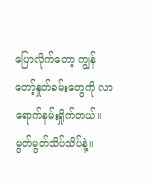ပြောလိုက်တော့ ကျွန်တော့်နှုတ်ခမ်းတွေကို လာရောက်နမ်းရှိုက်တယ်။ မွတ်မွတ်သိပ်သိပ်နဲ့။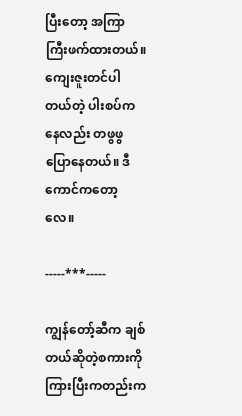ပြီးတော့ အကြာကြီးဖက်ထားတယ်။ ကျေးဇူးတင်ပါတယ်တဲ့ ပါးစပ်ကနေလည်း တဖွဖွပြောနေတယ်။ ဒီကောင်ကတော့လေ။

-----***-----

ကျွန်တော့်ဆီက ချစ်တယ်ဆိုတဲ့စကားကို ကြားပြီးကတည်းက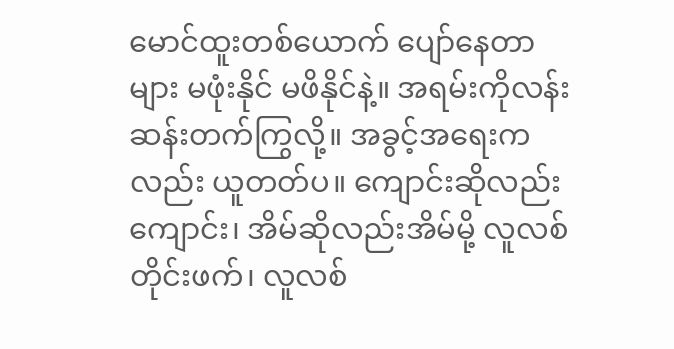မောင်ထူးတစ်ယောက် ပျော်နေတာများ မဖုံးနိုင် မဖိနိုင်နဲ့။ အရမ်းကိုလန်းဆန်းတက်ကြွလို့။ အခွင့်အရေးကလည်း ယူတတ်ပ။ ကျောင်းဆိုလည်းကျောင်း၊ အိမ်ဆိုလည်းအိမ်မို့ လူလစ်တိုင်းဖက်၊ လူလစ်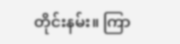တိုင်းနမ်း။ ကြာ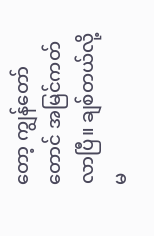တော့ ကျွန်တော်တောင် အမြင်ကတ်လာပြီ။ ချစ်တယ်လို့ မ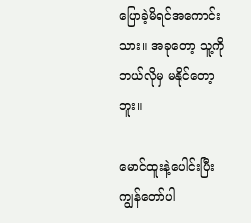ပြောခဲ့မိရင်အကောင်းသား။ အခုတော့ သူ့ကိုဘယ်လိုမှ မနိုင်တော့ဘူး။

မောင်ထူးနဲ့ပေါင်းပြီး ကျွန်တော်ပါ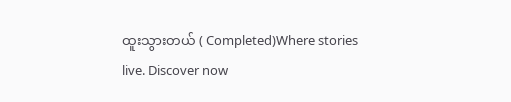ထူးသွားတယ် ( Completed)Where stories live. Discover now